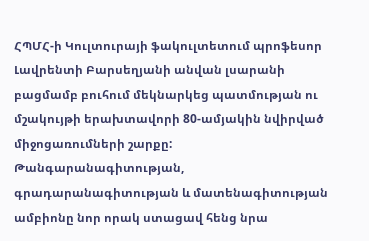ՀՊՄՀ-ի Կուլտուրայի ֆակուլտետում պրոֆեսոր Լավրենտի Բարսեղյանի անվան լսարանի բացմամբ բուհում մեկնարկեց պատմության ու մշակույթի երախտավորի 80-ամյակին նվիրված միջոցառումների շարքը:
Թանգարանագիտության, գրադարանագիտության և մատենագիտության ամբիոնը նոր որակ ստացավ հենց նրա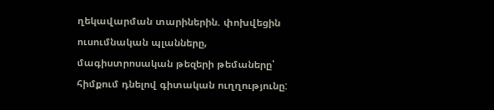ղեկավարման տարիներին. փոխվեցին ուսումնական պլանները, մագիստրոսական թեզերի թեմաները՝ հիմքում դնելով գիտական ուղղությունը: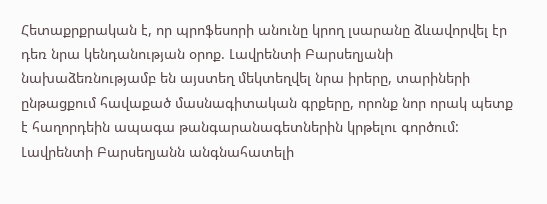Հետաքրքրական է, որ պրոֆեսորի անունը կրող լսարանը ձևավորվել էր դեռ նրա կենդանության օրոք. Լավրենտի Բարսեղյանի նախաձեռնությամբ են այստեղ մեկտեղվել նրա իրերը, տարիների ընթացքում հավաքած մասնագիտական գրքերը, որոնք նոր որակ պետք է հաղորդեին ապագա թանգարանագետներին կրթելու գործում:
Լավրենտի Բարսեղյանն անգնահատելի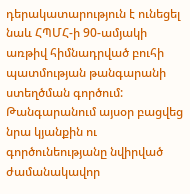դերակատարություն է ունեցել նաև ՀՊՄՀ-ի 90-ամյակի առթիվ հիմնադրված բուհի պատմության թանգարանի ստեղծման գործում: Թանգարանում այսօր բացվեց նրա կյանքին ու գործունեությանը նվիրված ժամանակավոր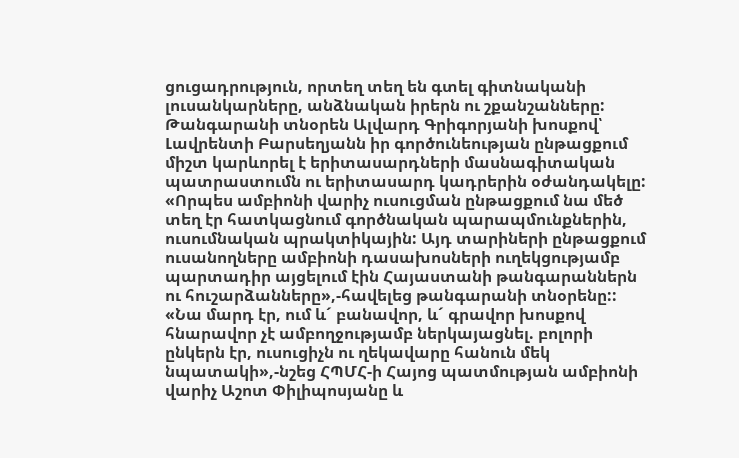ցուցադրություն, որտեղ տեղ են գտել գիտնականի լուսանկարները, անձնական իրերն ու շքանշանները:
Թանգարանի տնօրեն Ալվարդ Գրիգորյանի խոսքով՝ Լավրենտի Բարսեղյանն իր գործունեության ընթացքում միշտ կարևորել է երիտասարդների մասնագիտական պատրաստումն ու երիտասարդ կադրերին օժանդակելը: «Որպես ամբիոնի վարիչ ուսուցման ընթացքում նա մեծ տեղ էր հատկացնում գործնական պարապմունքներին, ուսումնական պրակտիկային: Այդ տարիների ընթացքում ուսանողները ամբիոնի դասախոսների ուղեկցությամբ պարտադիր այցելում էին Հայաստանի թանգարաններն ու հուշարձանները»,-հավելեց թանգարանի տնօրենը::
«Նա մարդ էր, ում և´ բանավոր, և´ գրավոր խոսքով հնարավոր չէ ամբողջությամբ ներկայացնել. բոլորի ընկերն էր, ուսուցիչն ու ղեկավարը հանուն մեկ նպատակի»,-նշեց ՀՊՄՀ-ի Հայոց պատմության ամբիոնի վարիչ Աշոտ Փիլիպոսյանը և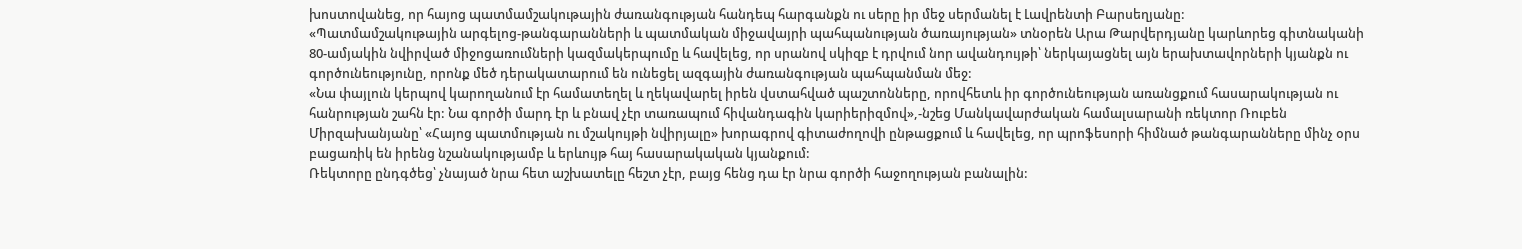խոստովանեց, որ հայոց պատմամշակութային ժառանգության հանդեպ հարգանքն ու սերը իր մեջ սերմանել է Լավրենտի Բարսեղյանը:
«Պատմամշակութային արգելոց-թանգարանների և պատմական միջավայրի պահպանության ծառայության» տնօրեն Արա Թարվերդյանը կարևորեց գիտնականի 80-ամյակին նվիրված միջոցառումների կազմակերպումը և հավելեց, որ սրանով սկիզբ է դրվում նոր ավանդույթի՝ ներկայացնել այն երախտավորների կյանքն ու գործունեությունը, որոնք մեծ դերակատարում են ունեցել ազգային ժառանգության պահպանման մեջ:
«Նա փայլուն կերպով կարողանում էր համատեղել և ղեկավարել իրեն վստահված պաշտոնները, որովհետև իր գործունեության առանցքում հասարակության ու հանրության շահն էր: Նա գործի մարդ էր և բնավ չէր տառապում հիվանդագին կարիերիզմով»,-նշեց Մանկավարժական համալսարանի ռեկտոր Ռուբեն Միրզախանյանը՝ «Հայոց պատմության ու մշակույթի նվիրյալը» խորագրով գիտաժողովի ընթացքում և հավելեց, որ պրոֆեսորի հիմնած թանգարանները մինչ օրս բացառիկ են իրենց նշանակությամբ և երևույթ հայ հասարակական կյանքում:
Ռեկտորը ընդգծեց՝ չնայած նրա հետ աշխատելը հեշտ չէր, բայց հենց դա էր նրա գործի հաջողության բանալին: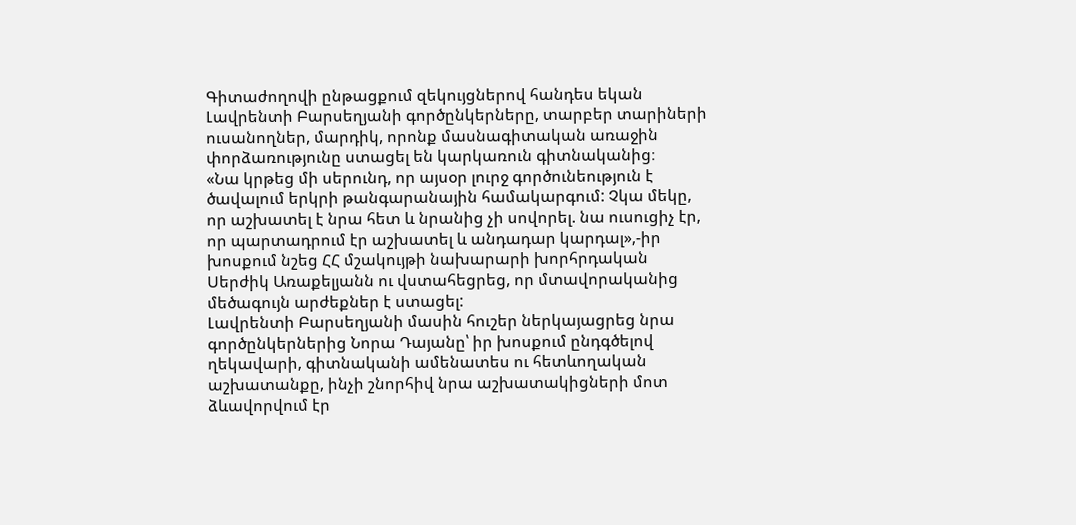Գիտաժողովի ընթացքում զեկույցներով հանդես եկան Լավրենտի Բարսեղյանի գործընկերները, տարբեր տարիների ուսանողներ, մարդիկ, որոնք մասնագիտական առաջին փորձառությունը ստացել են կարկառուն գիտնականից։
«Նա կրթեց մի սերունդ, որ այսօր լուրջ գործունեություն է ծավալում երկրի թանգարանային համակարգում: Չկա մեկը, որ աշխատել է նրա հետ և նրանից չի սովորել. նա ուսուցիչ էր, որ պարտադրում էր աշխատել և անդադար կարդալ»,-իր խոսքում նշեց ՀՀ մշակույթի նախարարի խորհրդական Սերժիկ Առաքելյանն ու վստահեցրեց, որ մտավորականից մեծագույն արժեքներ է ստացել:
Լավրենտի Բարսեղյանի մասին հուշեր ներկայացրեց նրա գործընկերներից Նորա Դայանը՝ իր խոսքում ընդգծելով ղեկավարի, գիտնականի ամենատես ու հետևողական աշխատանքը, ինչի շնորհիվ նրա աշխատակիցների մոտ ձևավորվում էր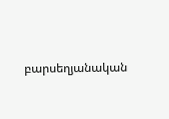բարսեղյանական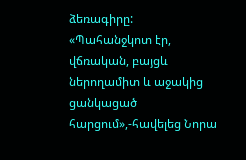ձեռագիրը:
«Պահանջկոտ էր, վճռական, բայցև ներողամիտ և աջակից ցանկացած հարցում»,-հավելեց Նորա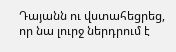Դայանն ու վստահեցրեց, որ նա լուրջ ներդրում է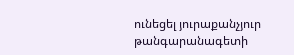ունեցել յուրաքանչյուր թանգարանագետի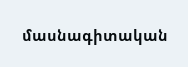մասնագիտական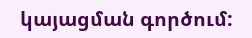կայացման գործում: